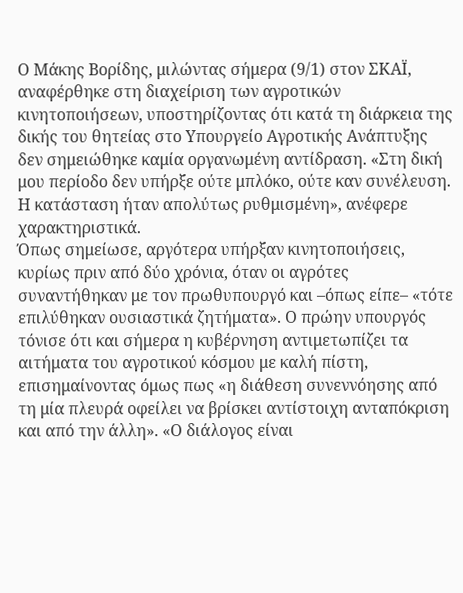Ο Μάκης Βορίδης, μιλώντας σήμερα (9/1) στον ΣΚΑΪ, αναφέρθηκε στη διαχείριση των αγροτικών κινητοποιήσεων, υποστηρίζοντας ότι κατά τη διάρκεια της δικής του θητείας στο Υπουργείο Αγροτικής Ανάπτυξης δεν σημειώθηκε καμία οργανωμένη αντίδραση. «Στη δική μου περίοδο δεν υπήρξε ούτε μπλόκο, ούτε καν συνέλευση. Η κατάσταση ήταν απολύτως ρυθμισμένη», ανέφερε χαρακτηριστικά.
Όπως σημείωσε, αργότερα υπήρξαν κινητοποιήσεις, κυρίως πριν από δύο χρόνια, όταν οι αγρότες συναντήθηκαν με τον πρωθυπουργό και –όπως είπε– «τότε επιλύθηκαν ουσιαστικά ζητήματα». Ο πρώην υπουργός τόνισε ότι και σήμερα η κυβέρνηση αντιμετωπίζει τα αιτήματα του αγροτικού κόσμου με καλή πίστη, επισημαίνοντας όμως πως «η διάθεση συνεννόησης από τη μία πλευρά οφείλει να βρίσκει αντίστοιχη ανταπόκριση και από την άλλη». «Ο διάλογος είναι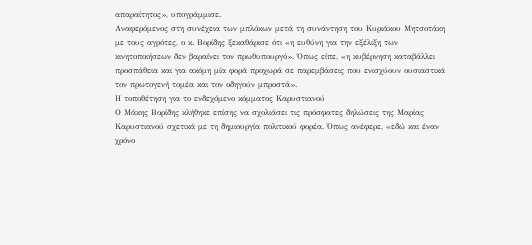απαραίτητος», υπογράμμισε.
Αναφερόμενος στη συνέχεια των μπλόκων μετά τη συνάντηση του Κυριάκου Μητσοτάκη με τους αγρότες, ο κ. Βορίδης ξεκαθάρισε ότι «η ευθύνη για την εξέλιξη των κινητοποιήσεων δεν βαραίνει τον πρωθυπουργό». Όπως είπε, «η κυβέρνηση καταβάλλει προσπάθεια και για ακόμη μία φορά προχωρά σε παρεμβάσεις που ενισχύουν ουσιαστικά τον πρωτογενή τομέα και τον οδηγούν μπροστά».
Η τοποθέτηση για το ενδεχόμενο κόμματος Καρυστιανού
Ο Μάκης Βορίδης κλήθηκε επίσης να σχολιάσει τις πρόσφατες δηλώσεις της Μαρίας Καρυστιανού σχετικά με τη δημιουργία πολιτικού φορέα. Όπως ανέφερε, «εδώ και έναν χρόνο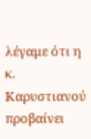λέγαμε ότι η κ. Καρυστιανού προβαίνει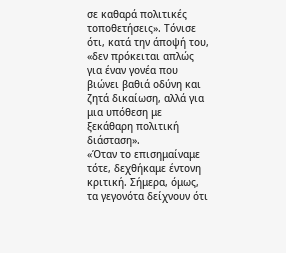σε καθαρά πολιτικές τοποθετήσεις». Τόνισε ότι, κατά την άποψή του, «δεν πρόκειται απλώς για έναν γονέα που βιώνει βαθιά οδύνη και ζητά δικαίωση, αλλά για μια υπόθεση με ξεκάθαρη πολιτική διάσταση».
«Όταν το επισημαίναμε τότε, δεχθήκαμε έντονη κριτική. Σήμερα, όμως, τα γεγονότα δείχνουν ότι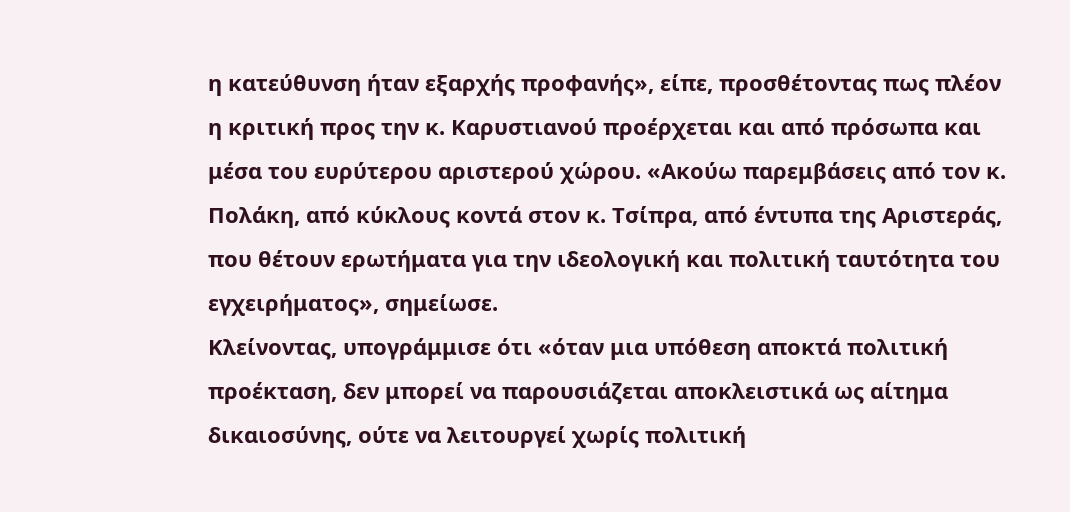η κατεύθυνση ήταν εξαρχής προφανής», είπε, προσθέτοντας πως πλέον η κριτική προς την κ. Καρυστιανού προέρχεται και από πρόσωπα και μέσα του ευρύτερου αριστερού χώρου. «Ακούω παρεμβάσεις από τον κ. Πολάκη, από κύκλους κοντά στον κ. Τσίπρα, από έντυπα της Αριστεράς, που θέτουν ερωτήματα για την ιδεολογική και πολιτική ταυτότητα του εγχειρήματος», σημείωσε.
Κλείνοντας, υπογράμμισε ότι «όταν μια υπόθεση αποκτά πολιτική προέκταση, δεν μπορεί να παρουσιάζεται αποκλειστικά ως αίτημα δικαιοσύνης, ούτε να λειτουργεί χωρίς πολιτική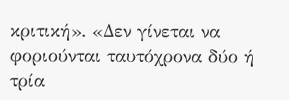κριτική». «Δεν γίνεται να φοριούνται ταυτόχρονα δύο ή τρία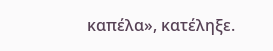καπέλα», κατέληξε.